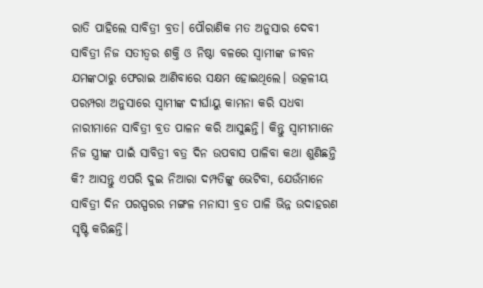ରାତି ପାହିଲେ ସାବିତ୍ରୀ ବ୍ରତ। ପୌରାଣିକ ମତ ଅନୁସାର ଦେବୀ ସାବିତ୍ରୀ ନିଜ ସତୀତ୍ବର ଶକ୍ତି ଓ ନିଷ୍ଠା ବଳରେ ସ୍ୱାମୀଙ୍କ ଜୀବନ ଯମଙ୍କଠାରୁ ଫେରାଇ ଆଣିବାରେ ସକ୍ଷମ ହୋଇଥିଲେ। ଉତ୍କଳୀୟ ପରମ୍ପରା ଅନୁସାରେ ସ୍ବାମୀଙ୍କ ଦୀର୍ଘାୟୁ କାମନା କରି ସଧବା ନାରୀମାନେ ସାବିତ୍ରୀ ବ୍ରତ ପାଳନ କରି ଆସୁଛନ୍ତି। କିନ୍ତୁ ସ୍ବାମୀମାନେ ନିଜ ସ୍ତ୍ରୀଙ୍କ ପାଇଁ ସାବିତ୍ରୀ ବତ୍ର ଦିନ ଉପବାସ ପାଳିବା କଥା ଶୁଣିଛନ୍ତି କି? ଆସନ୍ତୁ ଏପରି ଦୁଇ ନିଆରା ଦମ୍ପତିଙ୍କୁ ଭେଟିବା, ଯେଉଁମାନେ ସାବିତ୍ରୀ ଦିନ ପରସ୍ପରର ମଙ୍ଗଳ ମନାସୀ ବ୍ରତ ପାଳି ଭିନ୍ନ ଉଦାହରଣ ସୃଷ୍ଟି କରିଛନ୍ତି।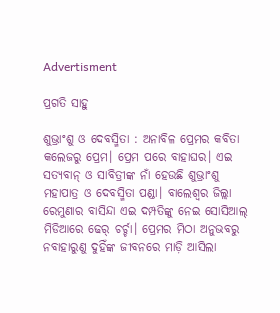Advertisment

ପ୍ରଗତି ସାହୁ

ଶୁଭ୍ରାଂଶୁ ଓ ଦେବସ୍ମିତା : ଅନାବିଳ ପ୍ରେମର କବିତା
କଲେଜରୁ ପ୍ରେମ। ପ୍ରେମ ପରେ ବାହାଘର। ଏଇ ସତ୍ୟବାନ୍‌ ଓ ସାବିତ୍ରୀଙ୍କ ନାଁ ହେଉଛି ଶୁଭ୍ରାଂଶୁ ମହାପାତ୍ର ଓ ଦେବସ୍ମିତା ପଣ୍ଡା। ବାଲେଶ୍ବର ଜିଲ୍ଲା ରେମୁଣାର ବାସିନ୍ଦା ଏଇ ଦମ୍ପତିଙ୍କୁ ନେଇ ସୋସିଆଲ୍‌ ମିଡିଆରେ ଢେର୍‌ ଚର୍ଚ୍ଚା। ପ୍ରେମର ମିଠା ଅନୁଭବରୁ ନବାହାରୁଣୁ ଦୁହିଁଙ୍କ ଜୀବନରେ ମାଡ଼ି ଆସିଲା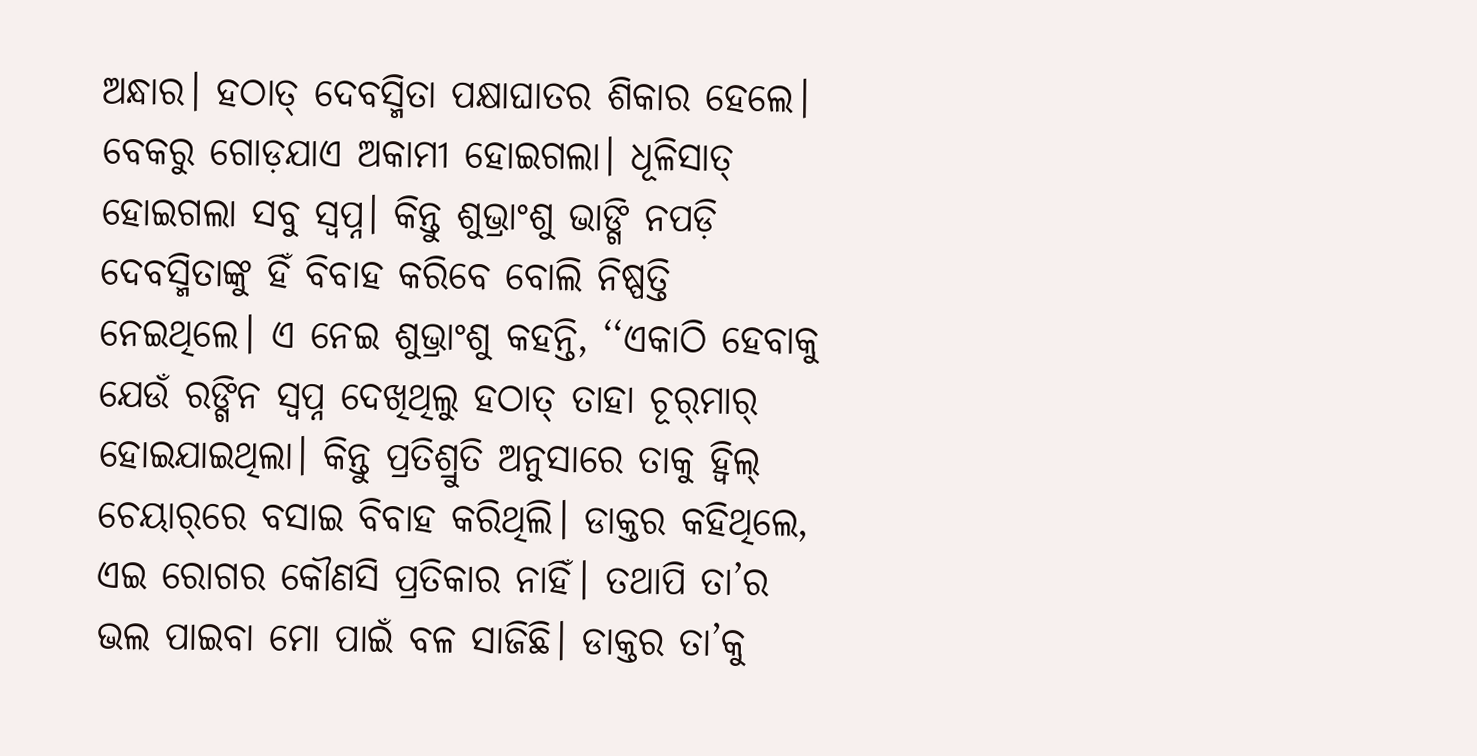ଅନ୍ଧାର। ହଠାତ୍‌ ଦେବସ୍ମିତା ପକ୍ଷାଘାତର ଶିକାର ହେଲେ। ବେକରୁ ଗୋଡ଼ଯାଏ ଅକାମୀ ହୋଇଗଲା। ଧୂଳିସାତ୍‌ ହୋଇଗଲା ସବୁ ସ୍ବପ୍ନ। କିନ୍ତୁ ଶୁଭ୍ରାଂଶୁ ଭାଙ୍ଗି ନପଡ଼ି ଦେବସ୍ମିତାଙ୍କୁ ହିଁ ବିବାହ କରିବେ ବୋଲି ନିଷ୍ପତ୍ତି ନେଇଥିଲେ। ଏ ନେଇ ଶୁଭ୍ରାଂଶୁ କହନ୍ତି, ‘‘ଏକାଠି ହେବାକୁ ଯେଉଁ ରଙ୍ଗିନ ସ୍ବପ୍ନ ଦେଖିଥିଲୁ ହଠାତ୍‌ ତାହା ଚୂର୍‌ମାର୍‌ ହୋଇଯାଇଥିଲା। କିନ୍ତୁ ପ୍ରତିଶ୍ରୁତି ଅନୁସାରେ ତାକୁ ହ୍ବିଲ୍‌ ଚେୟାର୍‌ରେ ବସାଇ ବିବ‌ାହ କରିଥିଲି। ଡାକ୍ତର କହିଥିଲେ, ଏଇ ରୋଗର କୌଣସି ପ୍ରତିକାର ନାହିଁ। ତଥାପି ତା’ର ଭଲ ପାଇବା ମୋ ପାଇଁ ବଳ ସାଜିଛି। ଡାକ୍ତର ତା’କୁ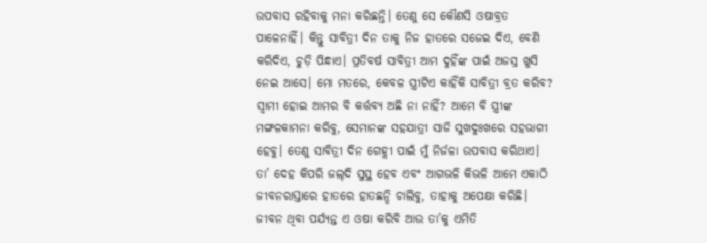ଉପବାସ ରହିବାକୁ ମନା କରିଛନ୍ତି। ତେଣୁ ସେ କୌଣସି ଓଷାବ୍ରତ ପାଳେନାହିଁ। କିନ୍ତୁ ସାବିତ୍ରୀ ଦିନ ତାକୁ ନିଜ ହାତରେ ସଜେଇ ଦିଏ, ବେଣି କରିଦିଏ, ଚୁଡ଼ି ପିନ୍ଧାଏ। ପ୍ରତିବର୍ଷ ସାବିତ୍ରୀ ଆମ ଦୁହିଁଙ୍କ ପାଇଁ ଅଜସ୍ର ଖୁସି ନେଇ ଆସେ। ମୋ ମତରେ, କେବଳ ସ୍ତ୍ରୀଟିଏ କାହିଁକି ସାବିତ୍ରୀ ବ୍ରତ କରିବ? ସ୍ବାମୀ ହୋଇ ଆମର ବି କର୍ତ୍ତବ୍ୟ ଅଛି ନା ନାହିଁ? ଆମେ ବି ସ୍ତ୍ରୀଙ୍କ ମଙ୍ଗଳକାମନା କରିବୁ, ସେମାନଙ୍କ ସହଯାତ୍ରୀ ସାଜି ସୁଖଦୁଃଖରେ ସହଭାଗୀ ହେବୁ। ତେଣୁ ସାବିତ୍ରୀ ଦିନ ଗେହ୍ଲୀ ପାଇଁ ମୁଁ ନିର୍ଜଳା ଉପବାସ କରିଥାଏ। ତା’ ଦେହ କିପରି ଜଲ୍‌ଦି ସୁସ୍ଥ ହେବ ଏବଂ ଆଗଭଳି କିଭଳି ଆମେ ଏକାଠି ଜୀବନରାସ୍ତାରେ ହାତରେ ହାତଛନ୍ଦି ଚାଲିବୁ, ତାହାକୁ ଅପେକ୍ଷା କରିଛି। ଜୀବନ ଥିବା ପର୍ଯ୍ୟନ୍ତ ଏ ଓଷା କରିବି ଆଉ ତା’କୁ ଏମିତି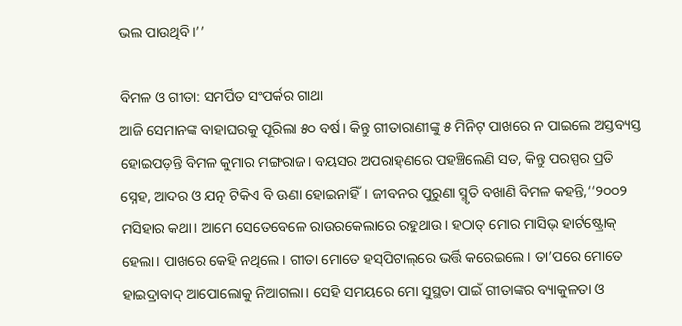ଭଲ ପାଉଥିବି।’’

ବିମଳ ଓ ଗୀତା: ସମର୍ପିତ ସଂପର୍କର ଗାଥା
ଆଜି ସେମାନଙ୍କ ବାହାଘରକୁ ପୂରିଲା ୫୦ ବର୍ଷ। କିନ୍ତୁ ଗୀତାରାଣୀଙ୍କୁ ୫ ମିନିଟ୍‌ ପାଖରେ ନ ପାଇଲେ ଅସ୍ତବ୍ୟସ୍ତ ହୋଇପଡ଼ନ୍ତି ବିମଳ କୁମାର ମଙ୍ଗରାଜ। ବୟସର ଅପରାହ୍‌ଣରେ ପହଞ୍ଚିଲେଣି ସତ, କିନ୍ତୁ ପରସ୍ପର ପ୍ରତି ସ୍ନେହ, ଆଦର ଓ ଯତ୍ନ ଟିକିଏ ବି ଊଣା ହୋଇନାହିଁ। ଜୀବନର ପୁରୁଣା ସ୍ମୃତି ବଖାଣି ବିମଳ କହନ୍ତି,‘‘୨୦୦୨ ମସିହାର କଥା। ଆମେ ସେତେବେଳେ ରାଉରକେଲାରେ ରହୁଥାଉ। ହଠାତ୍‌ ମୋର ମାସିଭ୍‌ ହାର୍ଟଷ୍ଟ୍ରୋକ୍‌ ହେଲା। ପାଖରେ କେହି ନଥିଲେ। ଗୀତା ମୋତେ ହସ୍‌ପିଟାଲ୍‌ରେ ଭର୍ତ୍ତି କରେଇଲେ। ତା’ପରେ ମୋତେ ହାଇଦ୍ରାବାଦ୍‌ ଆପୋଲୋକୁ ନିଆଗଲା। ସେହି ସମୟରେ ମୋ ସୁସ୍ଥତା ପାଇଁ ଗୀତାଙ୍କର ବ୍ୟାକୁଳତା ଓ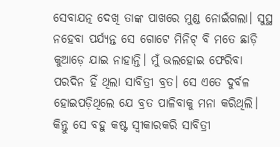ସେବାଯତ୍ନ ଦେଖି ତାଙ୍କ ପାଖରେ ମୁଣ୍ଡ ନୋଇଁଗଲା। ସୁସ୍ଥ ନହେବା ପର୍ଯ୍ୟନ୍ତ ସେ ଗୋଟେ ମିନିଟ୍‌ ବି ମତେ ଛାଡ଼ି କୁଆଡ଼େ ଯାଇ ନାହାନ୍ତି। ମୁଁ ଭଲହୋଇ ଫେରିବା ପରଦିନ ହିଁ ଥିଲା ସାବିତ୍ରୀ ବ୍ରତ। ସେ ଏତେ ଦୁର୍ବଳ ହୋଇପଡ଼ିଥିଲେ ଯେ ବ୍ରତ ପାଳିବାକୁ ମନା କରିଥିଲି। କିନ୍ତୁ ସେ ବହୁ କଷ୍ଟ ସ୍ବୀକାରକରି ସାବିତ୍ରୀ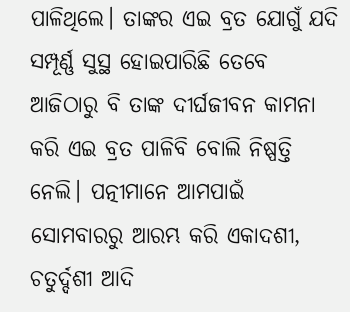ପାଳିଥିଲେ। ତାଙ୍କର ଏଇ ବ୍ରତ ଯୋଗୁଁ ଯଦି ସମ୍ପୂର୍ଣ୍ଣ ସୁସ୍ଥ ହୋଇପାରିଛି ତେବେ ଆଜିଠାରୁ ବି ତାଙ୍କ ଦୀର୍ଘଜୀବନ କାମନା କରି ଏଇ ବ୍ରତ ପାଳିବି ବୋଲି ନିଷ୍ପତ୍ତି ନେଲି। ପତ୍ନୀମାନେ ଆମପାଇଁ ସୋମବାରରୁ ଆରମ୍ଭ କରି ଏକାଦଶୀ, ଚତୁର୍ଦ୍ଦଶୀ ଆଦି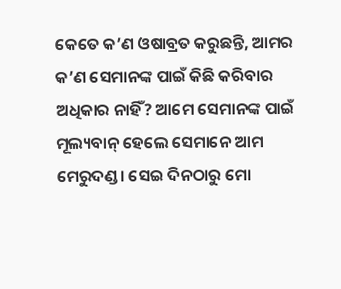କେତେ କ’ଣ ଓଷାବ୍ରତ କରୁଛନ୍ତି, ଆମର କ’ଣ ସେମାନଙ୍କ ପାଇଁ କିଛି କରିବାର ଅଧିକାର ନାହିଁ? ଆମେ ସେମାନଙ୍କ ପାଇଁ ମୂଲ୍ୟବାନ୍‌ ହେଲେ ସେମାନେ ଆମ ମେରୁଦଣ୍ଡ। ସେଇ ଦିନଠାରୁ ମୋ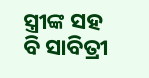ସ୍ତ୍ରୀଙ୍କ ସହ ବି ସାବିତ୍ରୀ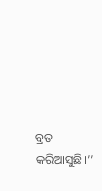ବ୍ରତ କରିଆସୁଛି।’’